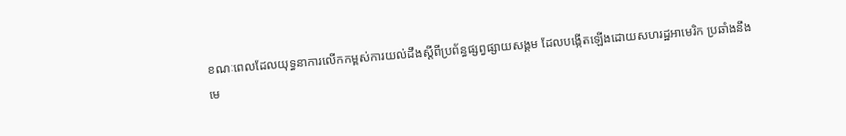ខណៈពេលដែលយុទ្ធនាការលើកកម្ពស់ការយល់ដឹងស្តីពីប្រព័ន្ធផ្សព្វផ្សាយសង្គម ដែលបង្កើតឡើងដោយសហរដ្ឋអាមេរិក ប្រឆាំងនឹងមេ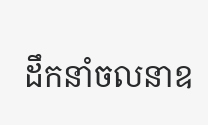ដឹកនាំចលនាឧ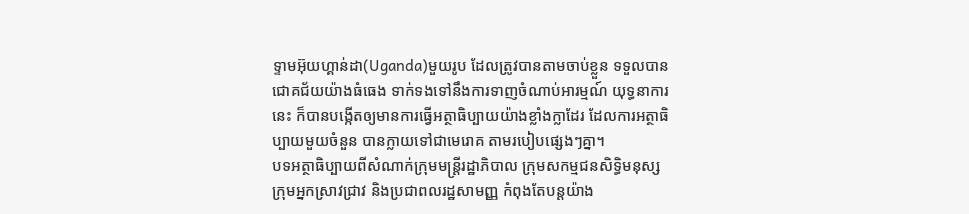ទ្ទាមអ៊ុយហ្គាន់ដា(Uganda)មួយរូប ដែលត្រូវបានតាមចាប់ខ្លួន ទទួលបានជោគជ័យយ៉ាងធំធេង ទាក់ទងទៅនឹងការទាញចំណាប់អារម្មណ៍ យុទ្ធនាការនេះ ក៏បានបង្កើតឲ្យមានការធ្វើអត្ថាធិប្បាយយ៉ាងខ្លាំងក្លាដែរ ដែលការអត្ថាធិប្បាយមួយចំនួន បានក្លាយទៅជាមេរោគ តាមរបៀបផ្សេងៗគ្នា។
បទអត្ថាធិប្បាយពីសំណាក់ក្រុមមន្រ្តីរដ្ឋាភិបាល ក្រុមសកម្មជនសិទ្ធិមនុស្ស ក្រុមអ្នកស្រាវជ្រាវ និងប្រជាពលរដ្ឋសាមញ្ញ កំពុងតែបន្តយ៉ាង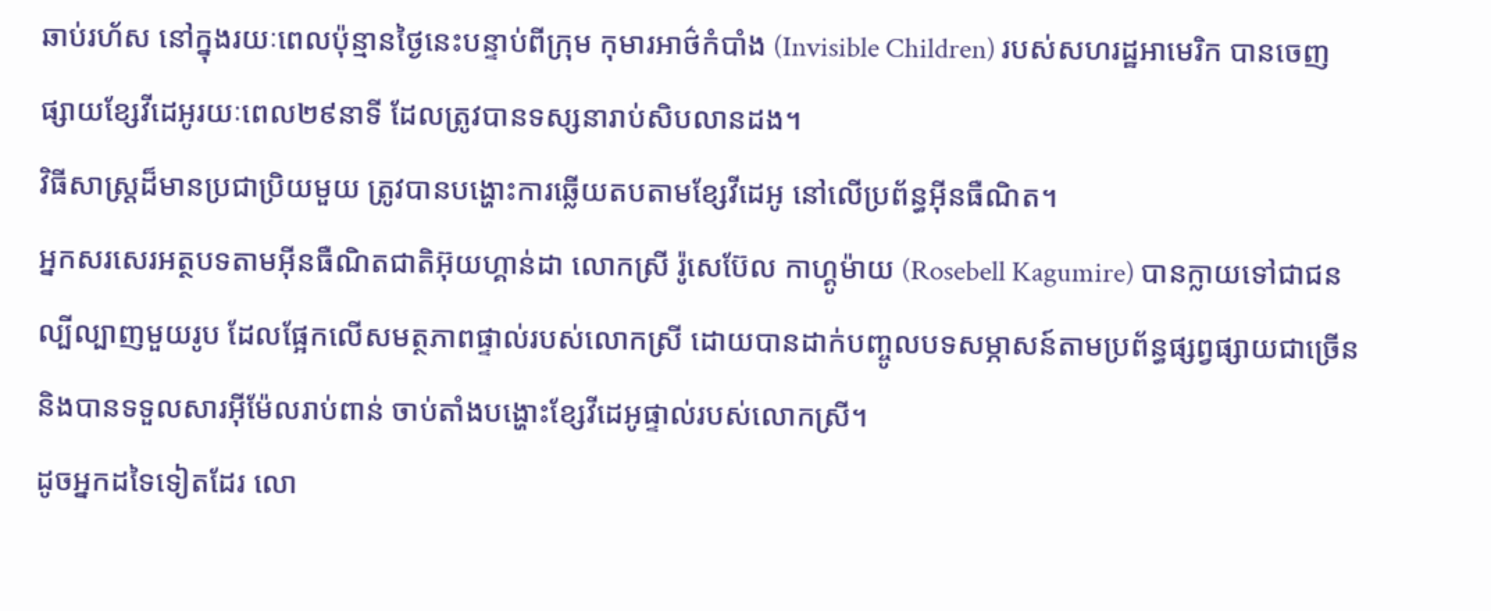ឆាប់រហ័ស នៅក្នុងរយៈពេលប៉ុន្មានថ្ងៃនេះបន្ទាប់ពីក្រុម កុមារអាថ៌កំបាំង (Invisible Children) របស់សហរដ្ឋអាមេរិក បានចេញផ្សាយខ្សែវីដេអូរយៈពេល២៩នាទី ដែលត្រូវបានទស្សនារាប់សិបលានដង។
វិធីសាស្រ្តដ៏មានប្រជាប្រិយមួយ ត្រូវបានបង្ហោះការឆ្លើយតបតាមខ្សែវីដេអូ នៅលើប្រព័ន្ធអ៊ីនធឺណិត។
អ្នកសរសេរអត្ថបទតាមអ៊ីនធឺណិតជាតិអ៊ុយហ្គាន់ដា លោកស្រី រ៉ូសេប៊ែល កាហ្គូម៉ាយ (Rosebell Kagumire) បានក្លាយទៅជាជនល្បីល្បាញមួយរូប ដែលផ្អែកលើសមត្ថភាពផ្ទាល់របស់លោកស្រី ដោយបានដាក់បញ្ចូលបទសម្ភាសន៍តាមប្រព័ន្ធផ្សព្វផ្សាយជាច្រើន និងបានទទួលសារអ៊ីម៉ែលរាប់ពាន់ ចាប់តាំងបង្ហោះខ្សែវីដេអូផ្ទាល់របស់លោកស្រី។
ដូចអ្នកដទៃទៀតដែរ លោ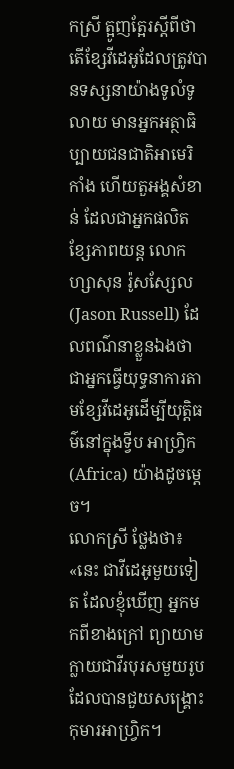កស្រី ត្អូញត្អែរស្តីពីថាតើខ្សែវីដេអូដែលត្រូវបានទស្សនាយ៉ាងទូលំទូលាយ មានអ្នកអត្ថាធិប្បាយជនជាតិអាមេរិកាំង ហើយតួអង្គសំខាន់ ដែលជាអ្នកផលិតខ្សែភាពយន្ត លោក ហ្សាសុន រ៉ូសស្សែល (Jason Russell) ដែលពណ៌នាខ្លួនឯងថាជាអ្នកធ្វើយុទ្ធនាការតាមខ្សែវីដេអូដើម្បីយុត្តិធម៌នៅក្នុងទ្វីប អាហ្រ្វិក (Africa) យ៉ាងដូចម្តេច។
លោកស្រី ថ្លែងថា៖ «នេះ ជាវីដេអូមួយទៀត ដែលខ្ញុំឃើញ អ្នកមកពីខាងក្រៅ ព្យាយាមក្លាយជាវីរបុរសមួយរូប ដែលបានជួយសង្រ្គោះកុមារអាហ្រ្វិក។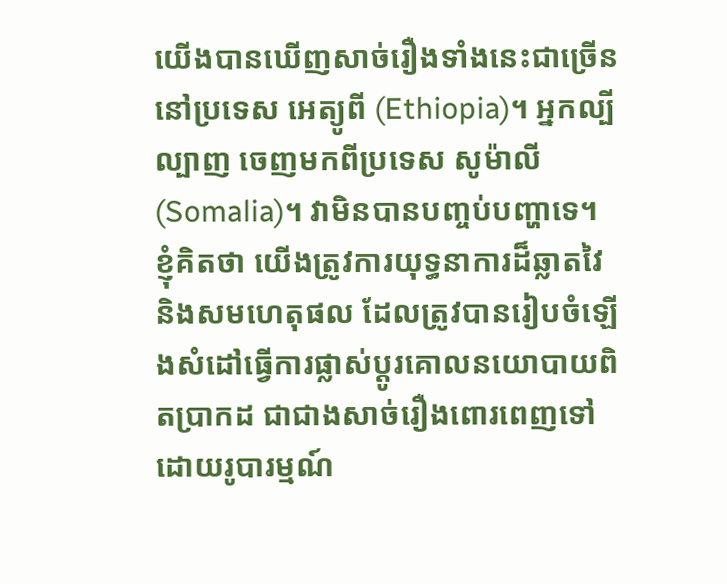យើងបានឃើញសាច់រឿងទាំងនេះជាច្រើននៅប្រទេស អេត្យូពី (Ethiopia)។ អ្នកល្បីល្បាញ ចេញមកពីប្រទេស សូម៉ាលី (Somalia)។ វាមិនបានបញ្ចប់បញ្ហាទេ។ ខ្ញុំគិតថា យើងត្រូវការយុទ្ធនាការដ៏ឆ្លាតវៃនិងសមហេតុផល ដែលត្រូវបានរៀបចំឡើងសំដៅធ្វើការផ្លាស់ប្តូរគោលនយោបាយពិតប្រាកដ ជាជាងសាច់រឿងពោរពេញទៅដោយរូបារម្មណ៍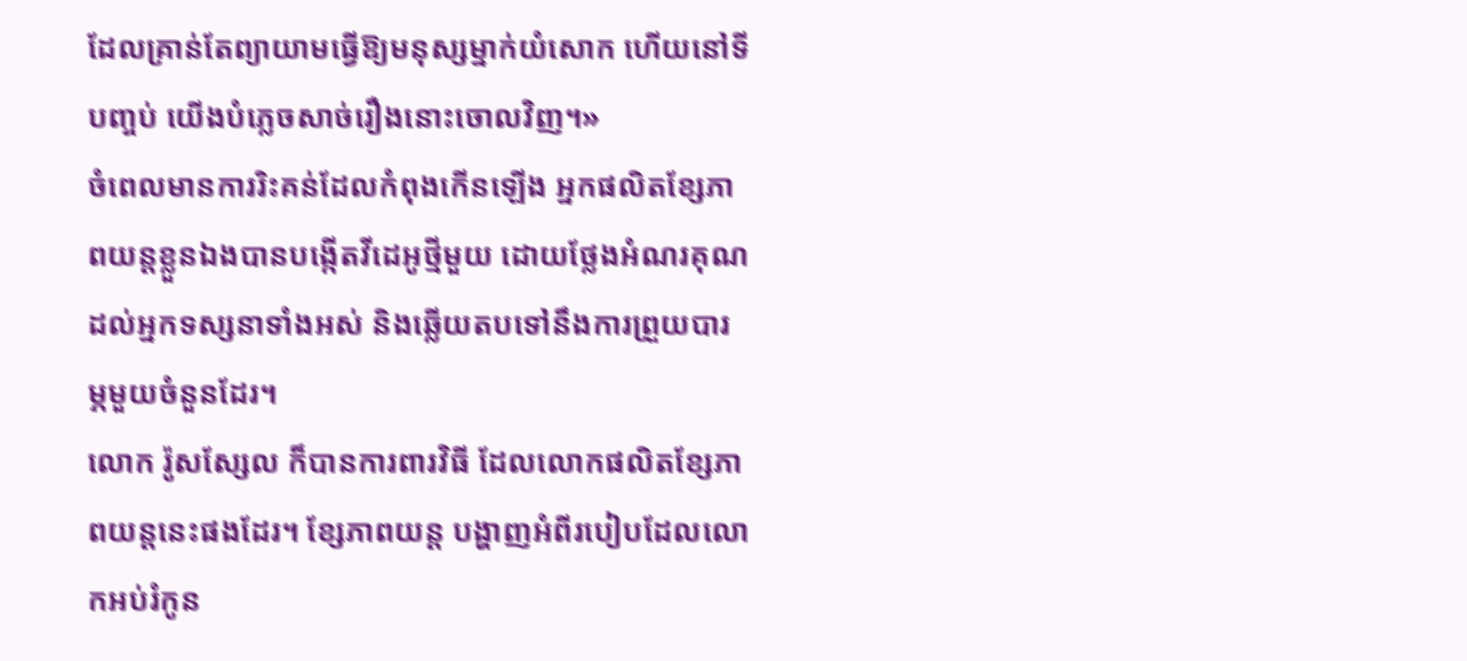ដែលគ្រាន់តែព្យាយាមធ្វើឱ្យមនុស្សម្នាក់យំសោក ហើយនៅទីបញ្ចប់ យើងបំភ្លេចសាច់រឿងនោះចោលវិញ។»
ចំពេលមានការរិះគន់ដែលកំពុងកើនឡើង អ្នកផលិតខ្សែភាពយន្តខ្លួនឯងបានបង្កើតវីដេអូថ្មីមួយ ដោយថ្លែងអំណរគុណដល់អ្នកទស្សនាទាំងអស់ និងឆ្លើយតបទៅនឹងការព្រួយបារម្ភមួយចំនួនដែរ។
លោក រ៉ូសស្សែល ក៏បានការពារវិធី ដែលលោកផលិតខ្សែភាពយន្តនេះផងដែរ។ ខ្សែភាពយន្ត បង្ហាញអំពីរបៀបដែលលោកអប់រំកូន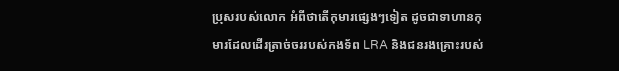ប្រុសរបស់លោក អំពីថាតើកុមារផ្សេងៗទៀត ដូចជាទាហានកុមារដែលដើរត្រាច់ចររបស់កងទ័ព LRA និងជនរងគ្រោះរបស់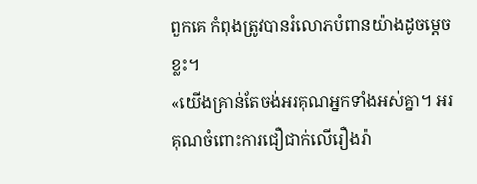ពួកគេ កំពុងត្រូវបានរំលោភបំពានយ៉ាងដូចម្តេចខ្លះ។
«យើងគ្រាន់តែចង់អរគុណអ្នកទាំងអស់គ្នា។ អរគុណចំពោះការជឿជាក់លើរឿងរ៉ា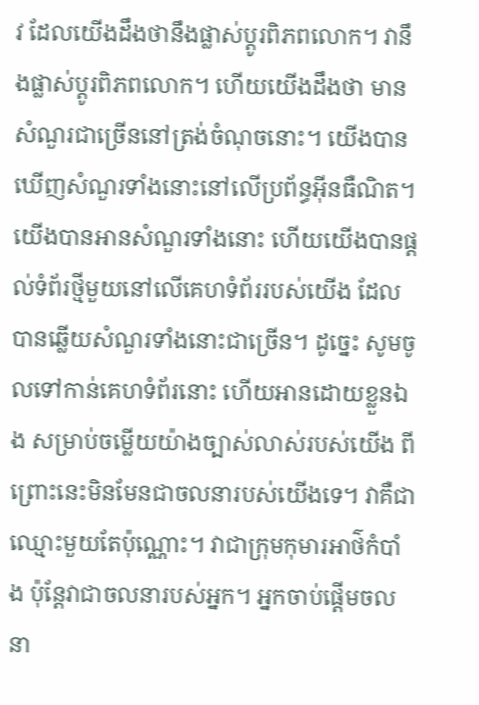វ ដែលយើងដឹងថានឹងផ្លាស់ប្តូរពិភពលោក។ វានឹងផ្លាស់ប្តូរពិភពលោក។ ហើយយើងដឹងថា មានសំណួរជាច្រើននៅត្រង់ចំណុចនោះ។ យើងបានឃើញសំណួរទាំងនោះនៅលើប្រព័ន្ធអ៊ីនធឺណិត។ យើងបានអានសំណួរទាំងនោះ ហើយយើងបានផ្តល់ទំព័រថ្មីមួយនៅលើគេហទំព័ររបស់យើង ដែលបានឆ្លើយសំណួរទាំងនោះជាច្រើន។ ដូច្នេះ សូមចូលទៅកាន់គេហទំព័រនោះ ហើយអានដោយខ្លួនឯង សម្រាប់ចម្លើយយ៉ាងច្បាស់លាស់របស់យើង ពីព្រោះនេះមិនមែនជាចលនារបស់យើងទេ។ វាគឺជាឈ្មោះមួយតែប៉ុណ្ណោះ។ វាជាក្រុមកុមារអាថ៌កំបាំង ប៉ុន្តែវាជាចលនារបស់អ្នក។ អ្នកចាប់ផ្តើមចលនា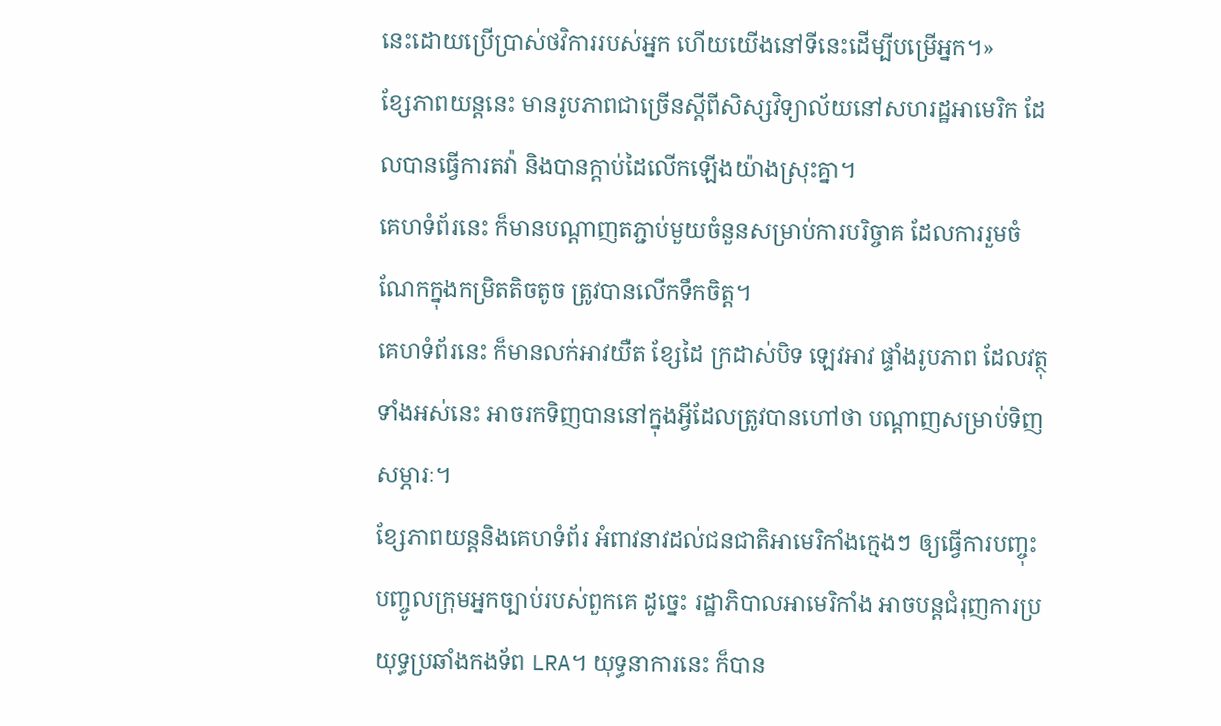នេះដោយប្រើប្រាស់ថវិការរបស់អ្នក ហើយយើងនៅទីនេះដើម្បីបម្រើអ្នក។»
ខ្សែភាពយន្តនេះ មានរូបភាពជាច្រើនស្តីពីសិស្សវិទ្យាល័យនៅសហរដ្ឋអាមេរិក ដែលបានធ្វើការតវ៉ា និងបានក្តាប់ដៃលើកឡើងយ៉ាងស្រុះគ្នា។
គេហទំព័រនេះ ក៏មានបណ្តាញតភ្ជាប់មួយចំនួនសម្រាប់ការបរិច្ចាគ ដែលការរួមចំណែកក្នុងកម្រិតតិចតូច ត្រូវបានលើកទឹកចិត្ត។
គេហទំព័រនេះ ក៏មានលក់អាវយឺត ខ្សែដៃ ក្រដាស់បិទ ឡេវអាវ ផ្ទាំងរូបភាព ដែលវត្ថុទាំងអស់នេះ អាចរកទិញបាននៅក្នុងអ្វីដែលត្រូវបានហៅថា បណ្តាញសម្រាប់ទិញសម្ភារៈ។
ខ្សែភាពយន្តនិងគេហទំព័រ អំពាវនាវដល់ជនជាតិអាមេរិកាំងក្មេងៗ ឲ្យធ្វើការបញ្ចុះបញ្ចូលក្រុមអ្នកច្បាប់របស់ពួកគេ ដូច្នេះ រដ្ឋាភិបាលអាមេរិកាំង អាចបន្តជំរុញការប្រយុទ្ធប្រឆាំងកងទ័ព LRA។ យុទ្ធនាការនេះ ក៏បាន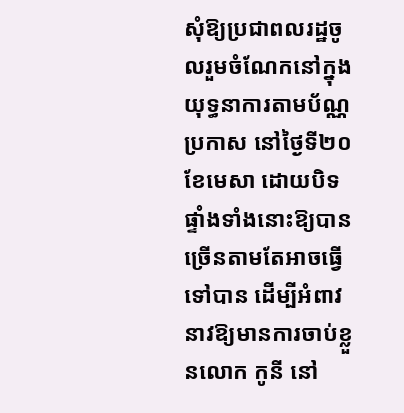សុំឱ្យប្រជាពលរដ្ឋចូលរួមចំណែកនៅក្នុងយុទ្ធនាការតាមប័ណ្ណប្រកាស នៅថ្ងៃទី២០ខែមេសា ដោយបិទផ្ទាំងទាំងនោះឱ្យបានច្រើនតាមតែអាចធ្វើទៅបាន ដើម្បីអំពាវនាវឱ្យមានការចាប់ខ្លួនលោក កូនី នៅ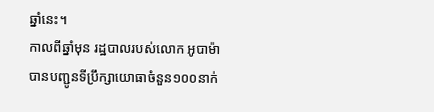ឆ្នាំនេះ។
កាលពីឆ្នាំមុន រដ្ឋបាលរបស់លោក អូបាម៉ា បានបញ្ជូនទីប្រឹក្សាយោធាចំនួន១០០នាក់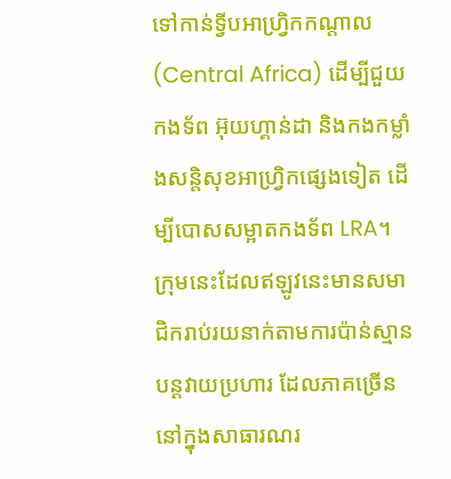ទៅកាន់ទ្វីបអាហ្រ្វិកកណ្តាល (Central Africa) ដើម្បីជួយកងទ័ព អ៊ុយហ្គាន់ដា និងកងកម្លាំងសន្តិសុខអាហ្រ្វិកផ្សេងទៀត ដើម្បីបោសសម្អាតកងទ័ព LRA។
ក្រុមនេះដែលឥឡូវនេះមានសមាជិករាប់រយនាក់តាមការប៉ាន់ស្មាន បន្តវាយប្រហារ ដែលភាគច្រើននៅក្នុងសាធារណរ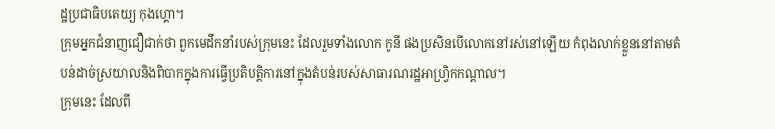ដ្ឋប្រជាធិបតេយ្យ កុងហ្គោ។
ក្រុមអ្នកជំនាញជឿជាក់ថា ពួកមេដឹកនាំរបស់ក្រុមនេះ ដែលរួមទាំងលោក កូនី ផងប្រសិនបើលោកនៅរស់នៅឡើយ កំពុងលាក់ខ្លួននៅតាមតំបន់ដាច់ស្រយាលនិងពិបាកក្នុងការធ្វើប្រតិបត្តិការនៅក្នុងតំបន់របស់សាធារណរដ្ឋអាហ្រ្វិកកណ្តាល។
ក្រុមនេះ ដែលពី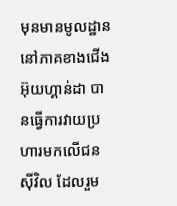មុនមានមូលដ្ឋាននៅភាគខាងជើង អ៊ុយហ្គាន់ដា បានធ្វើការវាយប្រហារមកលើជនស៊ីវិល ដែលរួម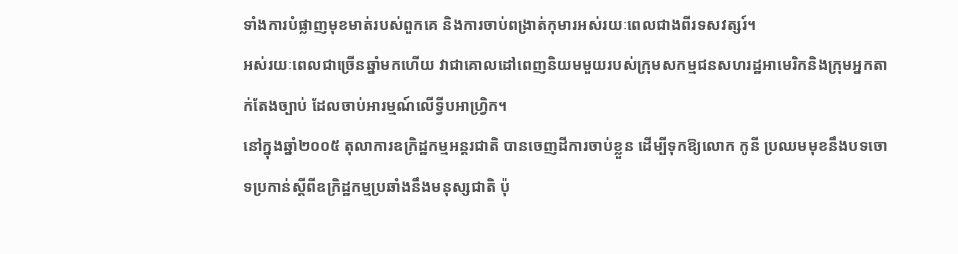ទាំងការបំផ្លាញមុខមាត់របស់ពួកគេ និងការចាប់ពង្រាត់កុមារអស់រយៈពេលជាងពីរទសវត្សរ៍។
អស់រយៈពេលជាច្រើនឆ្នាំមកហើយ វាជាគោលដៅពេញនិយមមួយរបស់ក្រុមសកម្មជនសហរដ្ឋអាមេរិកនិងក្រុមអ្នកតាក់តែងច្បាប់ ដែលចាប់អារម្មណ៍លើទ្វីបអាហ្រ្វិក។
នៅក្នុងឆ្នាំ២០០៥ តុលាការឧក្រិដ្ឋកម្មអន្តរជាតិ បានចេញដីការចាប់ខ្លួន ដើម្បីទុកឱ្យលោក កូនី ប្រឈមមុខនឹងបទចោទប្រកាន់ស្តីពីឧក្រិដ្ឋកម្មប្រឆាំងនឹងមនុស្សជាតិ ប៉ុ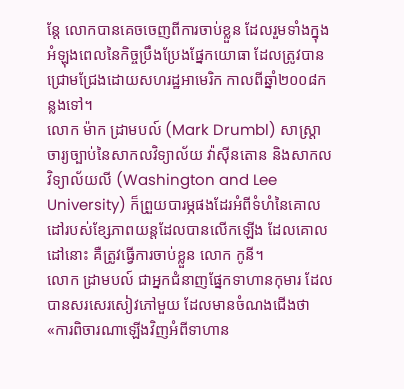ន្តែ លោកបានគេចចេញពីការចាប់ខ្លួន ដែលរួមទាំងក្នុងអំឡុងពេលនៃកិច្ចប្រឹងប្រែងផ្នែកយោធា ដែលត្រូវបានជ្រោមជ្រែងដោយសហរដ្ឋអាមេរិក កាលពីឆ្នាំ២០០៨កន្លងទៅ។
លោក ម៉ាក ដ្រាមបល៍ (Mark Drumbl) សាស្រ្តាចារ្យច្បាប់នៃសាកលវិទ្យាល័យ វ៉ាស៊ីនតោន និងសាកលវិទ្យាល័យលី (Washington and Lee University) ក៏ព្រួយបារម្ភផងដែរអំពីទំហំនៃគោលដៅរបស់ខ្សែភាពយន្តដែលបានលើកឡើង ដែលគោលដៅនោះ គឺត្រូវធ្វើការចាប់ខ្លួន លោក កូនី។
លោក ដ្រាមបល៍ ជាអ្នកជំនាញផ្នែកទាហានកុមារ ដែលបានសរសេរសៀវភៅមួយ ដែលមានចំណងជើងថា «ការពិចារណាឡើងវិញអំពីទាហាន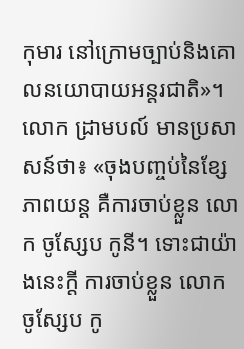កុមារ នៅក្រោមច្បាប់និងគោលនយោបាយអន្តរជាតិ»។
លោក ដ្រាមបល៍ មានប្រសាសន៍ថា៖ «ចុងបញ្ចប់នៃខ្សែភាពយន្ត គឺការចាប់ខ្លួន លោក ចូស្សែប កូនី។ ទោះជាយ៉ាងនេះក្តី ការចាប់ខ្លួន លោក ចូស្សែប កូ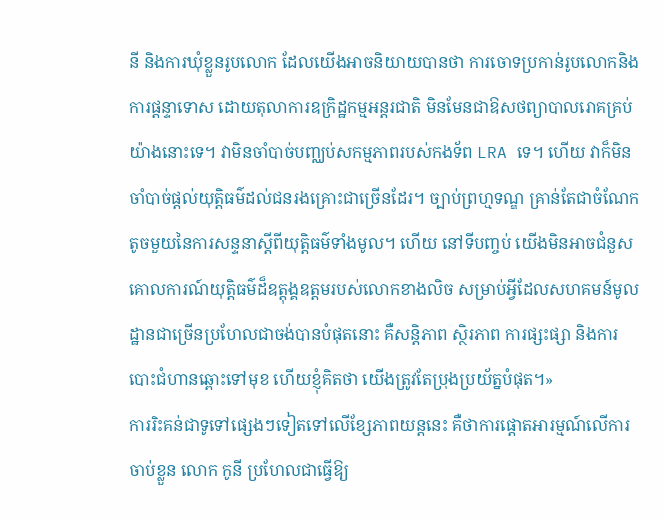នី និងការឃុំខ្លួនរូបលោក ដែលយើងអាចនិយាយបានថា ការចោទប្រកាន់រូបលោកនិងការផ្តន្ទាទោស ដោយតុលាការឧក្រិដ្ឋកម្មអន្តរជាតិ មិនមែនជាឱសថព្យាបាលរោគគ្រប់យ៉ាងនោះទេ។ វាមិនចាំបាច់បញ្ឈប់សកម្មភាពរបស់កងទ័ព LRA ទេ។ ហើយ វាក៏មិនចាំបាច់ផ្តល់យុត្តិធម៌ដល់ជនរងគ្រោះជាច្រើនដែរ។ ច្បាប់ព្រហ្មទណ្ឌ គ្រាន់តែជាចំណែកតូចមួយនៃការសន្ទនាស្តីពីយុត្តិធម៌ទាំងមូល។ ហើយ នៅទីបញ្ចប់ យើងមិនអាចជំនួសគោលការណ៍យុត្តិធម៌ដ៏ឧត្តុង្គឧត្តមរបស់លោកខាងលិច សម្រាប់អ្វីដែលសហគមន៍មូលដ្ឋានជាច្រើនប្រហែលជាចង់បានបំផុតនោះ គឺសន្តិភាព ស្ថិរភាព ការផ្សះផ្សា និងការបោះជំហានឆ្ពោះទៅមុខ ហើយខ្ញុំគិតថា យើងត្រូវតែប្រុងប្រយ័ត្នបំផុត។»
ការរិះគន់ជាទូទៅផ្សេងៗទៀតទៅលើខ្សែភាពយន្តនេះ គឺថាការផ្តោតអារម្មណ៍លើការចាប់ខ្លួន លោក កូនី ប្រហែលជាធ្វើឱ្យ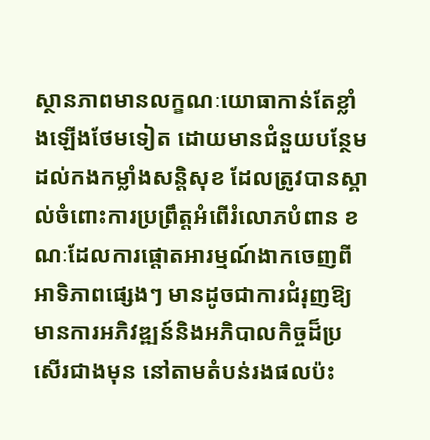ស្ថានភាពមានលក្ខណៈយោធាកាន់តែខ្លាំងឡើងថែមទៀត ដោយមានជំនួយបន្ថែមដល់កងកម្លាំងសន្តិសុខ ដែលត្រូវបានស្គាល់ចំពោះការប្រព្រឹត្តអំពើរំលោភបំពាន ខណៈដែលការផ្តោតអារម្មណ៍ងាកចេញពីអាទិភាពផ្សេងៗ មានដូចជាការជំរុញឱ្យមានការអភិវឌ្ឍន៍និងអភិបាលកិច្ចដ៏ប្រសើរជាងមុន នៅតាមតំបន់រងផលប៉ះ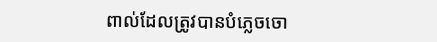ពាល់ដែលត្រូវបានបំភ្លេចចោ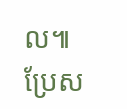ល៕
ប្រែស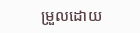ម្រួលដោយ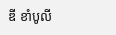ឌី ខាំបូលី